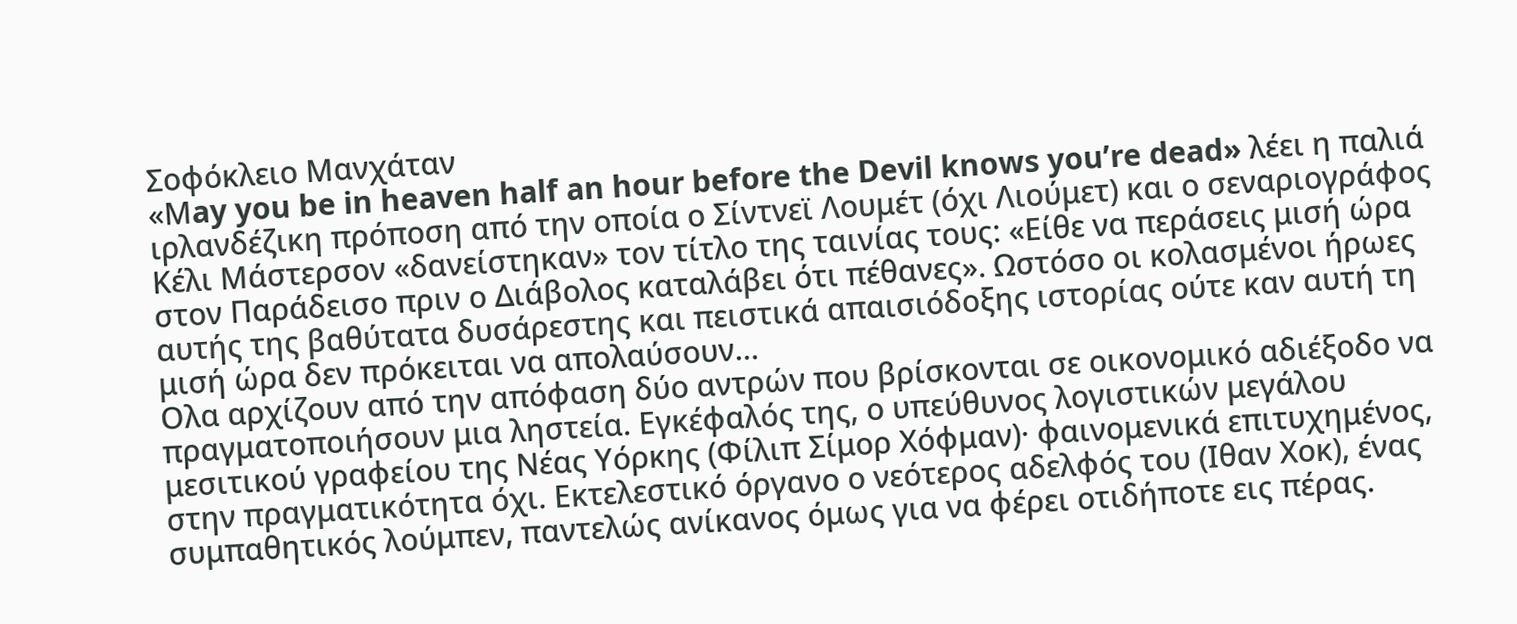Σοφόκλειο Μανχάταν
«Μay you be in heaven half an hour before the Devil knows you’re dead» λέει η παλιά ιρλανδέζικη πρόποση από την οποία ο Σίντνεϊ Λουμέτ (όχι Λιούμετ) και ο σεναριογράφος Κέλι Μάστερσον «δανείστηκαν» τον τίτλο της ταινίας τους: «Είθε να περάσεις μισή ώρα στον Παράδεισο πριν ο Διάβολος καταλάβει ότι πέθανες». Ωστόσο οι κολασμένοι ήρωες αυτής της βαθύτατα δυσάρεστης και πειστικά απαισιόδοξης ιστορίας ούτε καν αυτή τη μισή ώρα δεν πρόκειται να απολαύσουν…
Ολα αρχίζουν από την απόφαση δύο αντρών που βρίσκονται σε οικονομικό αδιέξοδο να πραγματοποιήσουν μια ληστεία. Εγκέφαλός της, ο υπεύθυνος λογιστικών μεγάλου μεσιτικού γραφείου της Νέας Υόρκης (Φίλιπ Σίμορ Χόφμαν)· φαινομενικά επιτυχημένος, στην πραγματικότητα όχι. Εκτελεστικό όργανο ο νεότερος αδελφός του (Ιθαν Χοκ), ένας συμπαθητικός λούμπεν, παντελώς ανίκανος όμως για να φέρει οτιδήποτε εις πέρας.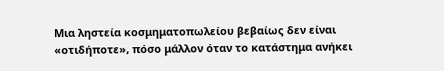Μια ληστεία κοσμηματοπωλείου βεβαίως δεν είναι «οτιδήποτε», πόσο μάλλον όταν το κατάστημα ανήκει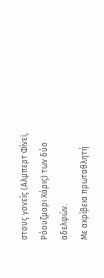στους γονείς (Αλμπερτ Φίνεϊ, Ρόουζμαρι Χάρις) των δύο αδελφών.
Με ακρίβεια πρωταθλητή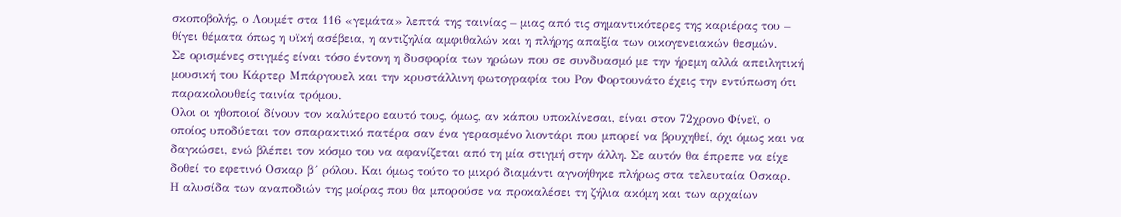σκοποβολής, ο Λουμέτ στα 116 «γεμάτα» λεπτά της ταινίας – μιας από τις σημαντικότερες της καριέρας του – θίγει θέματα όπως η υϊκή ασέβεια, η αντιζηλία αμφιθαλών και η πλήρης απαξία των οικογενειακών θεσμών.
Σε ορισμένες στιγμές είναι τόσο έντονη η δυσφορία των ηρώων που σε συνδυασμό με την ήρεμη αλλά απειλητική μουσική του Κάρτερ Μπάργουελ και την κρυστάλλινη φωτογραφία του Ρον Φορτουνάτο έχεις την εντύπωση ότι παρακολουθείς ταινία τρόμου.
Ολοι οι ηθοποιοί δίνουν τον καλύτερο εαυτό τους, όμως, αν κάπου υποκλίνεσαι, είναι στον 72χρονο Φίνεϊ, ο οποίος υποδύεται τον σπαρακτικό πατέρα σαν ένα γερασμένο λιοντάρι που μπορεί να βρυχηθεί, όχι όμως και να δαγκώσει, ενώ βλέπει τον κόσμο του να αφανίζεται από τη μία στιγμή στην άλλη. Σε αυτόν θα έπρεπε να είχε δοθεί το εφετινό Οσκαρ β´ ρόλου. Και όμως τούτο το μικρό διαμάντι αγνοήθηκε πλήρως στα τελευταία Οσκαρ.
Η αλυσίδα των αναποδιών της μοίρας που θα μπορούσε να προκαλέσει τη ζήλια ακόμη και των αρχαίων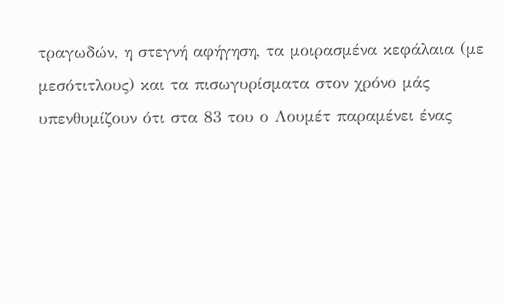τραγωδών, η στεγνή αφήγηση, τα μοιρασμένα κεφάλαια (με μεσότιτλους) και τα πισωγυρίσματα στον χρόνο μάς υπενθυμίζουν ότι στα 83 του ο Λουμέτ παραμένει ένας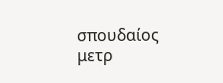σπουδαίος μετρ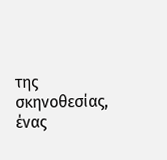της σκηνοθεσίας, ένας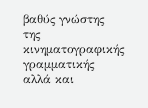βαθύς γνώστης της κινηματογραφικής γραμματικής αλλά και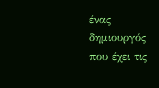ένας δημιουργός που έχει τις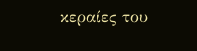κεραίες του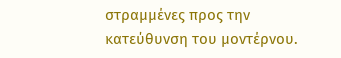στραμμένες προς την κατεύθυνση του μοντέρνου.